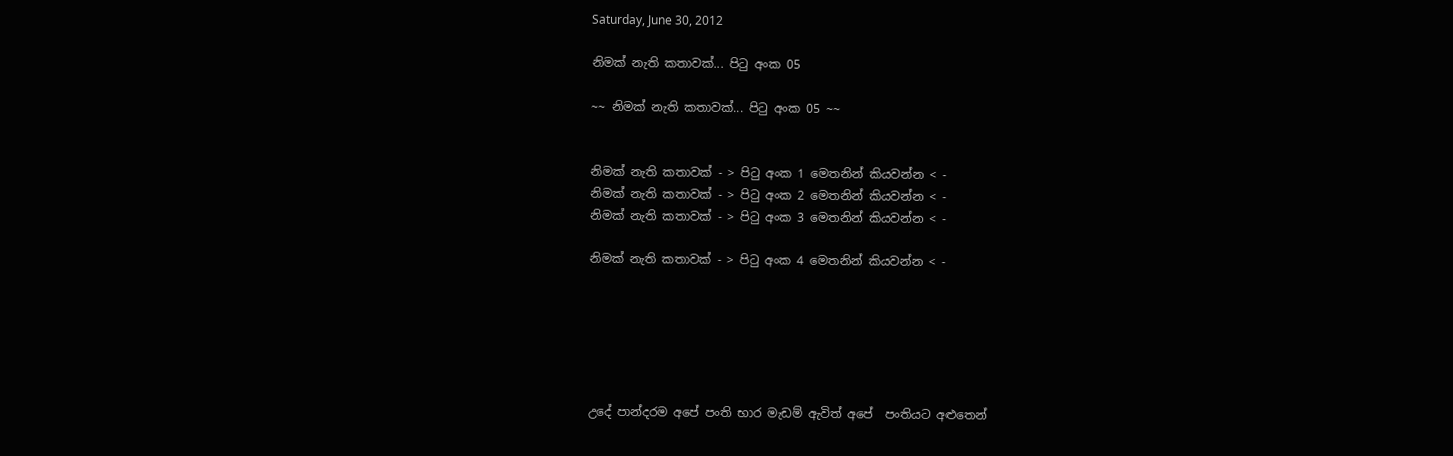Saturday, June 30, 2012

නිමක් නැති කතාවක්... පිටු අංක 05

~~ නිමක් නැති කතාවක්... පිටු අංක 05 ~~


නිමක් නැති කතාවක් - > පිටු අංක 1 මෙතනින් කියවන්න < -
නිමක් නැති කතාවක් - > පිටු අංක 2 මෙතනින් කියවන්න < -
නිමක් නැති කතාවක් - > පිටු අංක 3 මෙතනින් කියවන්න < -

නිමක් නැති කතාවක් - > පිටු අංක 4 මෙතනින් කියවන්න < -






උදේ පාන්දරම අපේ පංති භාර මැඩම් ඇවිත් අපේ  පංතියට අළුතෙන්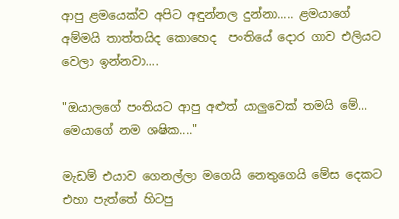ආපු ළමයෙක්ව අපිට අඳුන්නල දුන්නා..... ළමයාගේ අම්මයි තාත්තයිද කොහෙද  පංතියේ දොර ගාව එලියට වෙලා ඉන්නවා....

"ඔයාලගේ පංතියට ආපු අළුත් යාලුවෙක් තමයි මේ... මෙයාගේ නම ශෂික...."

මැඩම් එයාව ගෙනල්ලා මගෙයි නෙතුගෙයි මේස දෙකට එහා පැත්තේ හිටපු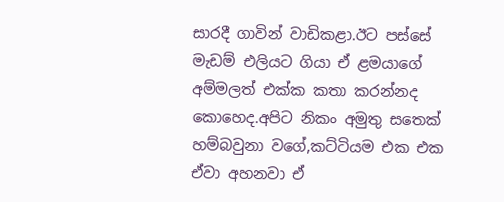සාරදී ගාවින් වාඩිකළා.ඊට පස්සේ මැඩම් එලියට ගියා ඒ ළමයාගේ අම්මලත් එක්ක කතා කරන්නද කොහෙද.අපිට නිකං අමුතු සතෙක් හම්බවුනා වගේ,කට්ටියම එක එක ඒවා අහනවා ඒ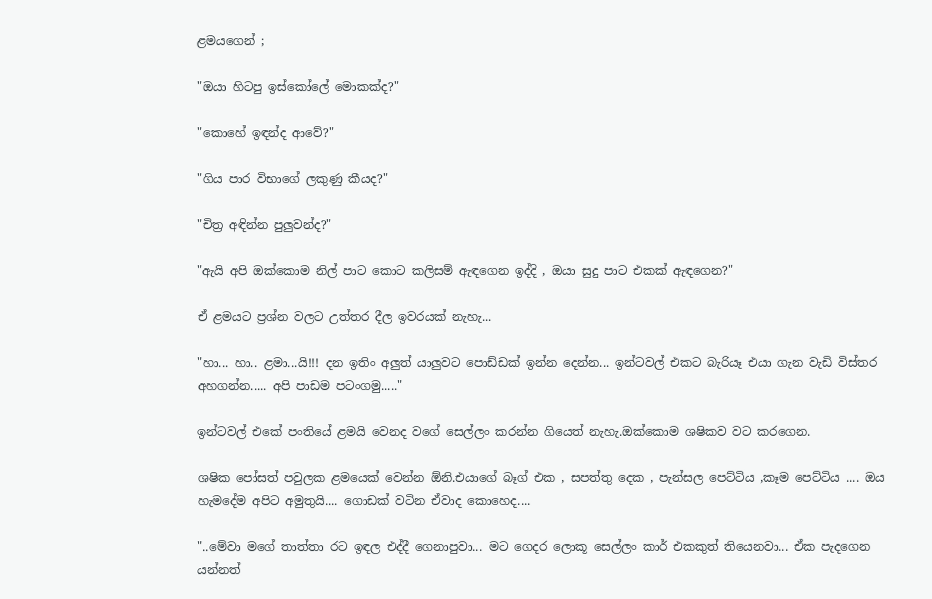ළමයගෙන් ;

"ඔයා හිටපු ඉස්කෝලේ මොකක්ද?"

"කොහේ ඉඳන්ද ආවේ?"

"ගිය පාර විභාගේ ලකුණු කීයද?"

"චිත්‍ර අඳින්න පුලුවන්ද?"

"ඇයි අපි ඔක්කොම නිල් පාට කොට කලිසම් ඇඳගෙන ඉද්දි , ඔයා සුදු පාට එකක් ඇඳගෙන?"

ඒ ළමයට ප්‍රශ්න වලට උත්තර දීල ඉවරයක්‌ නැහැ...

"හා... හා.. ළමා...යි!!! දන ඉතිං අලුත් යාලුවට පොඩ්ඩක් ඉන්න දෙන්න... ඉන්ටවල් එකට බැරියෑ එයා ගැන වැඩි විස්තර අහගන්න..... අපි පාඩම පටංගමු....."

ඉන්ටවල් එකේ පංතියේ ළමයි වෙනද වගේ සෙල්ලං කරන්න ගියෙත් නැහැ.ඔක්කොම ශෂිකව වට කරගෙන.

ශෂික පෝසත් පවුලක ළමයෙක් වෙන්න ඕනි.එයාගේ බෑග් එක , සපත්තු දෙක , පැන්සල පෙට්ටිය ,කෑම පෙට්ටිය .... ඔය හැමදේම අපිට අමුතුයි.... ගොඩක් වටින ඒවාද කොහෙද....

"..මේවා මගේ තාත්තා රට ඉඳල එද්දී ගෙනාපුවා... මට ගෙදර ලොකූ සෙල්ලං කාර් එකකුත් තියෙනවා... ඒක පැදගෙන යන්නත්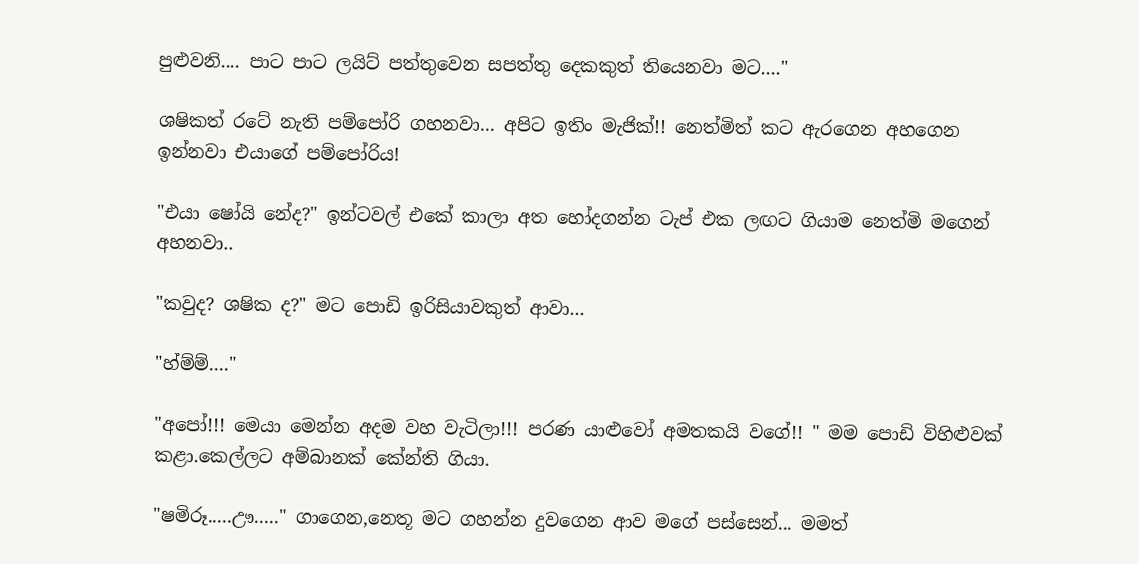පුළුවනි.... පාට පාට ලයිට් පත්තුවෙන සපත්තු දෙකකුත් තියෙනවා මට...."

ශෂිකත් රටේ නැති පම්පෝරි ගහනවා... අපිට ඉතිං මැජික්!! නෙත්මිත් කට ඇරගෙන අහගෙන ඉන්නවා එයාගේ පම්පෝරිය!

"එයා ෂෝයි නේද?" ඉන්ටවල් එකේ කාලා අත හෝදගන්න ටැප් එක ලඟට ගියාම නෙත්මි මගෙන් අහනවා..

"කවුද? ශෂික ද?" මට පොඩි ඉරිසියාවකුත් ආවා...

"හ්ම්ම්...."

"අපෝ!!! මෙයා මෙන්න අදම වහ වැටිලා!!! පරණ යාළුවෝ අමතකයි වගේ!! " මම පොඩි විහිළුවක් කළා.කෙල්ලට අම්බානක් කේන්ති ගියා.

"ෂමිරූ.....ඌ....." ගාගෙන,නෙතූ මට ගහන්න දුවගෙන ආව මගේ පස්සෙන්... මමත්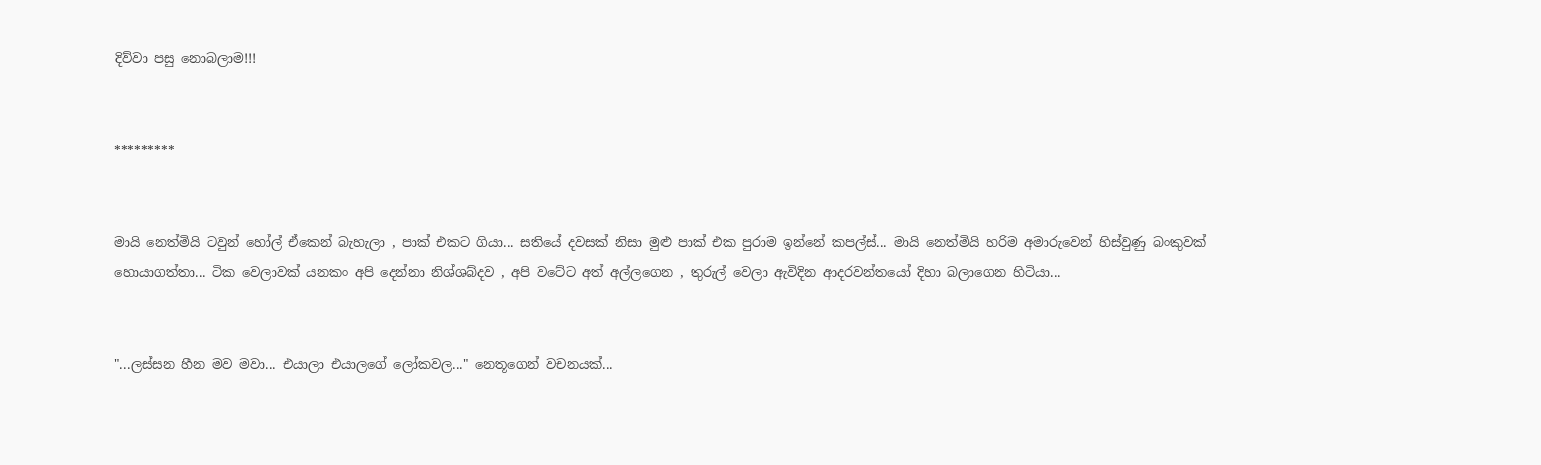දිව්වා පසු නොබලාම!!!


*********


මායි නෙත්මියි ටවුන් හෝල් ඒකෙන් බැහැලා , පාක් එකට ගියා... සතියේ දවසක් නිසා මුළු පාක් එක පුරාම ඉන්නේ කපල්ස්... මායි නෙත්මියි හරිම අමාරුවෙන් හිස්වුණු බංකුවක් හොයාගත්තා... ටික වෙලාවක් යනකං අපි දෙන්නා නිශ්ශබ්දව , අපි වටේට අත් අල්ලගෙන , තුරුල් වෙලා ඇවිදින ආදරවන්තයෝ දිහා බලාගෙන හිටියා...


"...ලස්සන හීන මව මවා... එයාලා එයාලගේ ලෝකවල..." නෙතූගෙන් වචනයක්...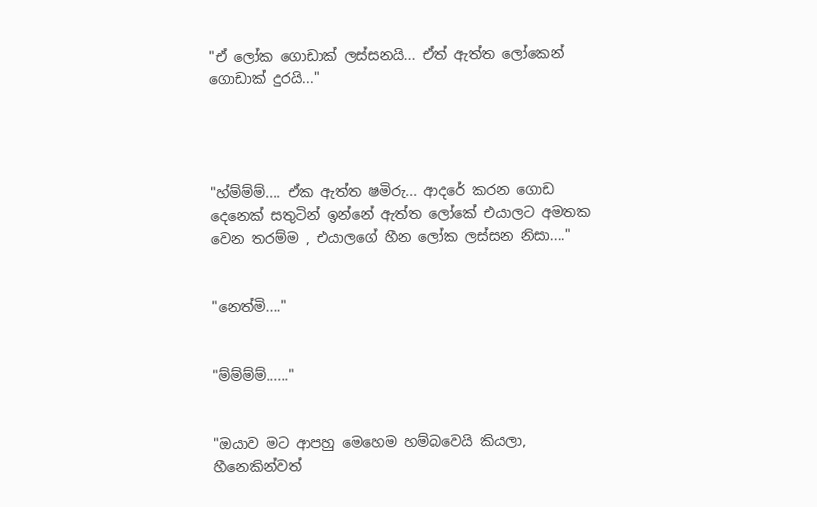"ඒ ලෝක ගොඩාක් ලස්සනයි... ඒත් ඇත්ත ලෝකෙන් ගොඩාක් දුරයි..."




"හ්ම්ම්ම්.... ඒක ඇත්ත ෂමිරු... ආදරේ කරන ගොඩ දෙනෙක් සතුටින් ඉන්නේ ඇත්ත ලෝකේ එයාලට අමතක වෙන තරම්ම , එයාලගේ හීන ලෝක ලස්සන නිසා...."


"නෙත්මි...."


"ම්ම්ම්ම්......"


"ඔයාව මට ආපහු මෙහෙම හම්බවෙයි කියලා, හීනෙකින්වත්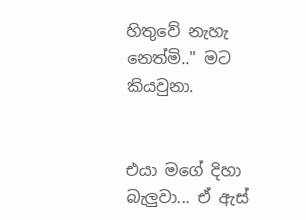හිතුවේ නැහැ නෙත්මි.." මට කියවුනා.


එයා මගේ දිහා බැලුවා... ඒ ඇස්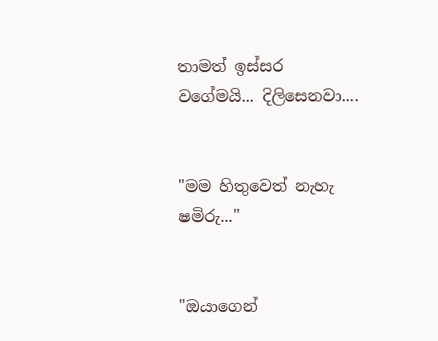තාමත් ඉස්සර වගේමයි... දිලිසෙනවා....


"මම හිතුවෙත් නැහැ ෂමිරු..."


"ඔයාගෙන්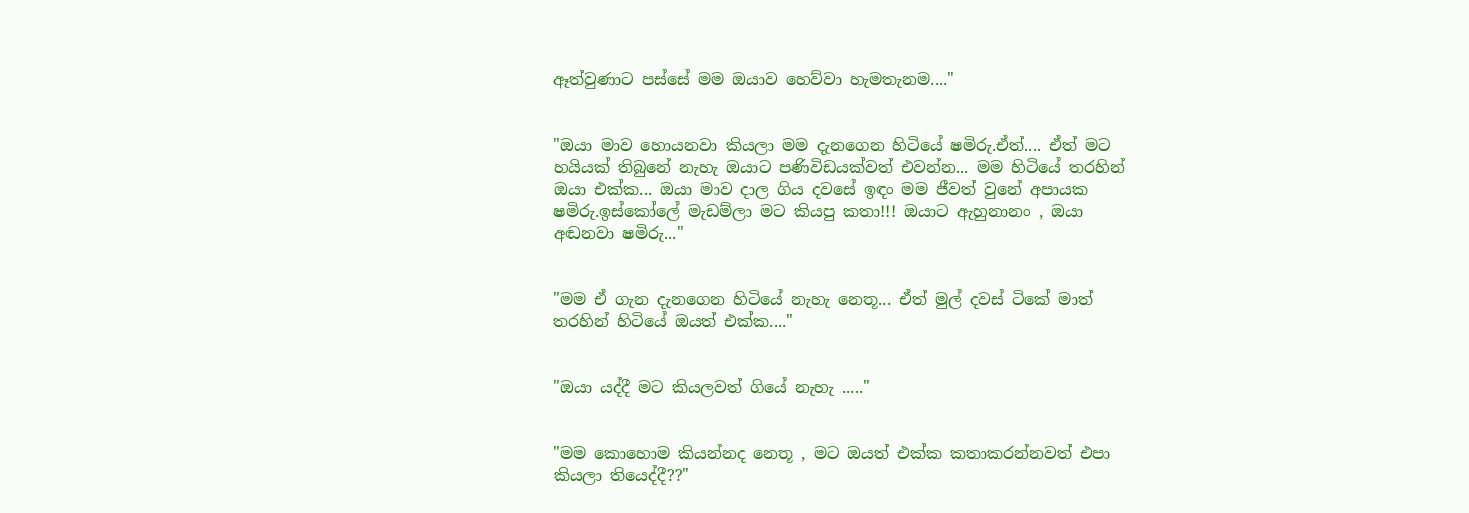ඈත්වුණාට පස්සේ මම ඔයාව හෙව්වා හැමතැනම...."


"ඔයා මාව හොයනවා කියලා මම දැනගෙන හිටියේ ෂමිරු.ඒත්.... ඒත් මට හයියක් තිබුනේ නැහැ ඔයාට පණිවිඩයක්වත් එවන්න... මම හිටියේ තරහින් ඔයා එක්ක... ඔයා මාව දාල ගිය දවසේ ඉඳං මම ජීවත් වුනේ අපායක ෂමිරු.ඉස්කෝලේ මැඩම්ලා මට කියපු කතා!!! ඔයාට ඇහුනානං , ඔයා අඬනවා ෂමිරු..."


"මම ඒ ගැන දැනගෙන හිටියේ නැහැ නෙතූ... ඒත් මුල් දවස් ටිකේ මාත් තරහින් හිටියේ ඔයත් එක්ක...."


"ඔයා යද්දී මට කියලවත් ගියේ නැහැ ....."


"මම කොහොම කියන්නද නෙතූ , මට ඔයත් එක්ක කතාකරන්නවත් එපා කියලා තියෙද්දී??"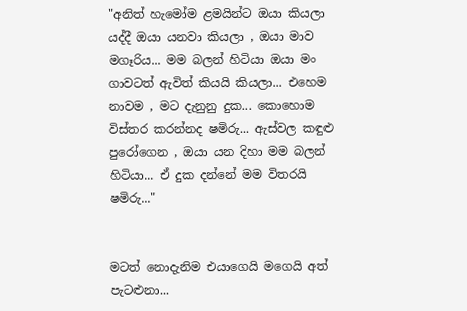"අනිත් හැමෝම ළමයින්ට ඔයා කියලා යද්දී ඔයා යනවා කියලා , ඔයා මාව මගෑරිය... මම බලන් හිටියා ඔයා මං ගාවටත් ඇවිත් කියයි කියලා... එහෙම නාවම , මට දැනුනු දුක... කොහොම විස්තර කරන්නද ෂමිරු... ඇස්වල කඳුළු පුරෝගෙන , ඔයා යන දිහා මම බලන් හිටියා... ඒ දුක දන්නේ මම විතරයි ෂමිරු..."


මටත් නොදැනිම එයාගෙයි මගෙයි අත් පැටළුනා...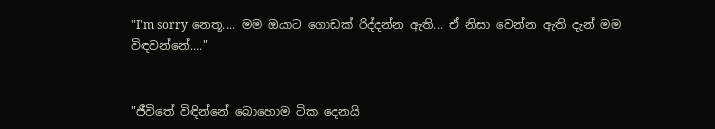"I'm sorry නෙතූ.... මම ඔයාට ගොඩක් රිද්දන්න ඇති... ඒ නිසා වෙන්න ඇති දැන් මම විඳවන්නේ...."


"ජීවිතේ විඳින්නේ බොහොම ටික දෙනයි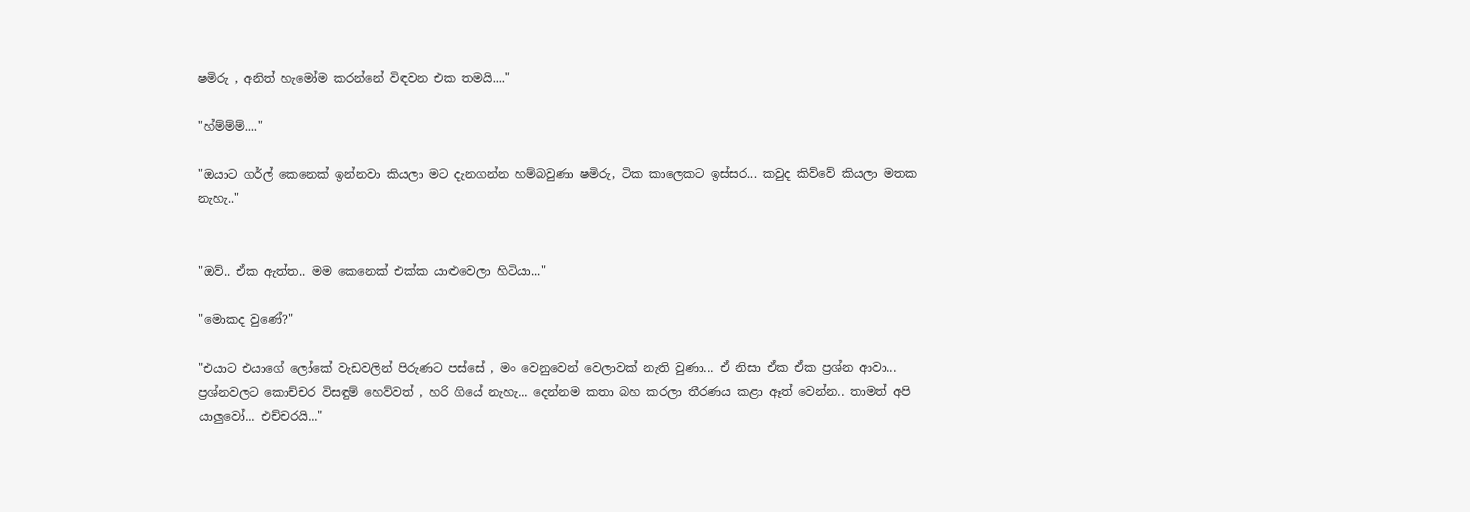ෂමිරු , අනිත් හැමෝම කරන්නේ විඳවන එක තමයි...."

"හ්ම්ම්ම්...."

"ඔයාට ගර්ල් කෙනෙක් ඉන්නවා කියලා මට දැනගන්න හම්බවුණා ෂමිරු, ටික කාලෙකට ඉස්සර... කවුද කිව්වේ කියලා මතක නැහැ.."


"ඔව්.. ඒක ඇත්ත.. මම කෙනෙක් එක්ක යාළුවෙලා හිටියා..."

"මොකද වුණේ?"

"එයාට එයාගේ ලෝකේ වැඩවලින් පිරුණට පස්සේ , මං වෙනුවෙන් වෙලාවක් නැති වුණා... ඒ නිසා ඒක ඒක ප්‍රශ්න ආවා... ප්‍රශ්නවලට කොච්චර විසඳුම් හෙව්වත් , හරි ගියේ නැහැ... දෙන්නම කතා බහ කරලා තීරණය කළා ඈත් වෙන්න.. තාමත් අපි යාලුවෝ... එච්චරයි..."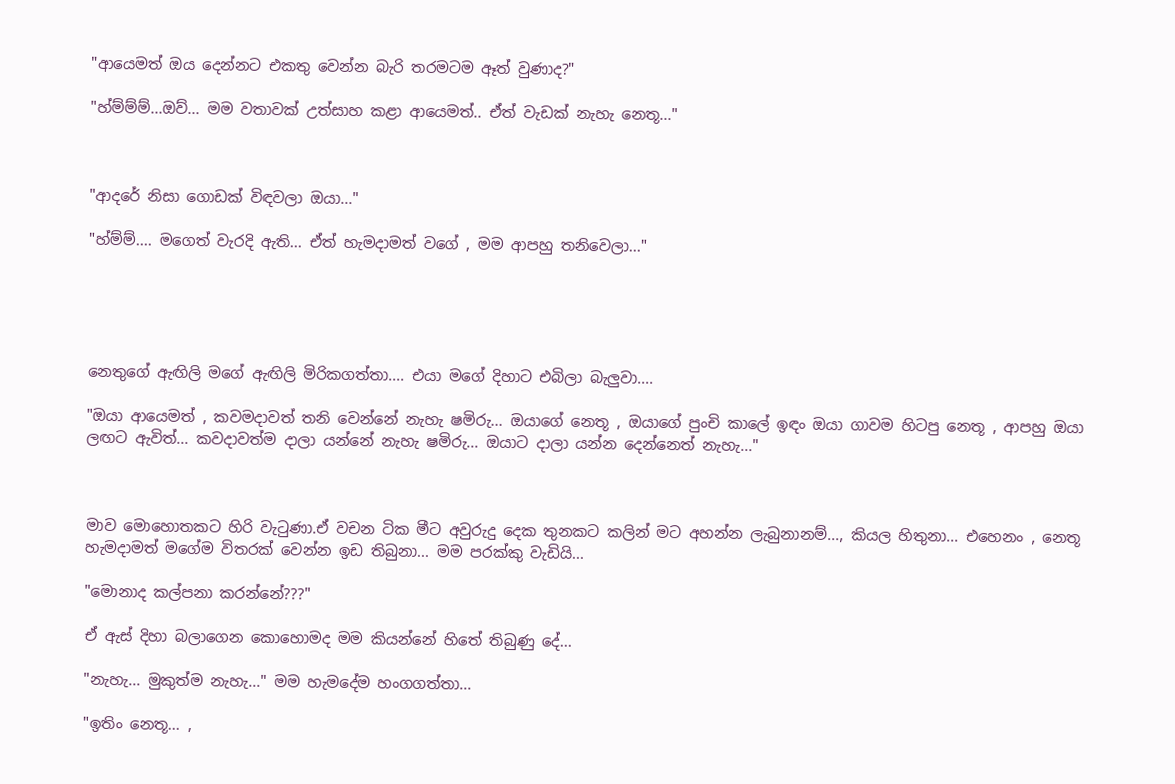"ආයෙමත් ඔය දෙන්නට එකතු වෙන්න බැරි තරමටම ඈත් වුණාද?"

"හ්ම්ම්ම්...ඔව්... මම වතාවක් උත්සාහ කළා ආයෙමත්.. ඒත් වැඩක් නැහැ නෙතූ..."



"ආදරේ නිසා ගොඩක් විඳවලා ඔයා..."

"හ්ම්ම්.... මගෙත් වැරදි ඇති... ඒත් හැමදාමත් වගේ , මම ආපහු තනිවෙලා..."





නෙතුගේ ඇඟිලි මගේ ඇඟිලි මිරිකගත්තා.... එයා මගේ දිහාට එබිලා බැලුවා....

"ඔයා ආයෙමත් , කවමදාවත් තනි වෙන්නේ නැහැ ෂමිරු... ඔයාගේ නෙතූ , ඔයාගේ පුංචි කාලේ ඉඳං ඔයා ගාවම හිටපු නෙතූ , ආපහු ඔයා ලඟට ඇවිත්... කවදාවත්ම දාලා යන්නේ නැහැ ෂමිරු... ඔයාට දාලා යන්න දෙන්නෙත් නැහැ..."



මාව මොහොතකට හිරි වැටුණා.ඒ වචන ටික මීට අවුරුදු දෙක තුනකට කලින් මට අහන්න ලැබුනානම්..., කියල හිතුනා... එහෙනං , නෙතූ හැමදාමත් මගේම විතරක් වෙන්න ඉඩ තිබුනා... මම පරක්කු වැඩියි...

"මොනාද කල්පනා කරන්නේ???"

ඒ ඇස් දිහා බලාගෙන කොහොමද මම කියන්නේ හිතේ තිබුණු දේ...

"නැහැ... මුකුත්ම නැහැ..." මම හැමදේම හංගගත්තා...

"ඉතිං නෙතූ... ,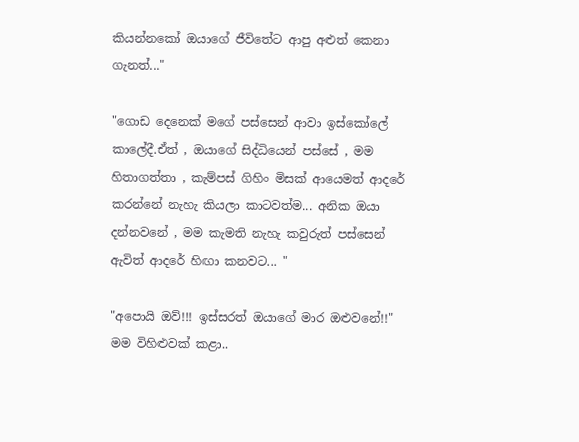කියන්නකෝ ඔයාගේ ජීවිතේට ආපු අළුත් කෙනා ගැනත්..."

"ගොඩ දෙනෙක් මගේ පස්සෙන් ආවා ඉස්කෝලේ කාලේදී.ඒත් , ඔයාගේ සිද්ධියෙන් පස්සේ , මම හිතාගත්තා , කැම්පස් ගිහිං මිසක් ආයෙමත් ආදරේ කරන්නේ නැහැ කියලා කාටවත්ම... අනික ඔයා දන්නවනේ , මම කැමති නැහැ කවුරුත් පස්සෙන් ඇවිත් ආදරේ හිඟා කනවට... "

"අපොයි ඔව්!!! ඉස්සරත් ඔයාගේ මාර ඔළුවනේ!!" මම විහිළුවක් කළා..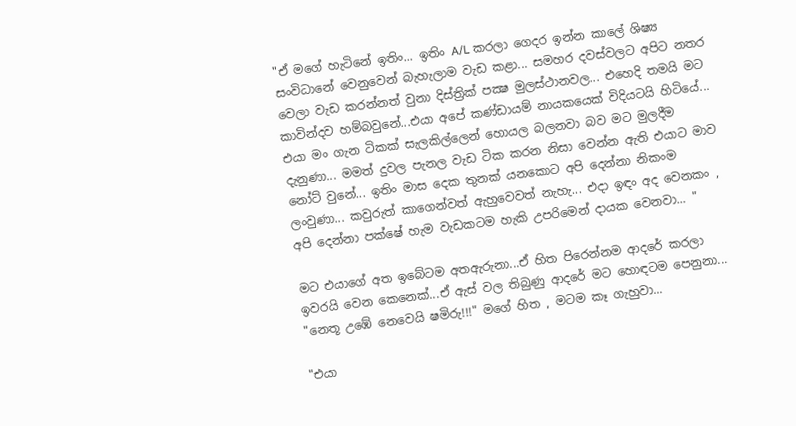"ඒ මගේ හැටිනේ ඉතිං... ඉතිං A/L කරලා ගෙදර ඉන්න කාලේ ශිෂ්‍ය සංවිධානේ වෙනුවෙන් බැහැලාම වැඩ කළා... සමහර දවස්වලට අපිට නතර වෙලා වැඩ කරන්නත් වුනා දිස්ත්‍රික් පක්‍ෂ මුලස්ථානවල... එහෙදි තමයි මට කාවින්දව හම්බවුනේ...එයා අපේ කණ්ඩායම් නායකයෙක් විදියටයි හිටියේ... එයා මං ගැන ටිකක් සැලකිල්ලෙන් හොයල බලනවා බව මට මුලදීම දැනුණා... මමත් දුවල පැනල වැඩ ටික කරන නිසා වෙන්න ඇති එයාට මාව නෝට් වුනේ... ඉතිං මාස දෙක තුනක් යනකොට අපි දෙන්නා නිකංම ලංවුණා... කවුරුත් කාගෙන්වත් ඇහුවෙවත් නැහැ... එදා ඉඳං අද වෙනකං , අපි දෙන්නා පක්ෂේ හැම වැඩකටම හැකි උපරිමෙන් දායක වෙනවා... "

මට එයාගේ අත ඉබේටම අතඇරුනා...ඒ හිත පිරෙන්නම ආදරේ කරලා ඉවරයි වෙන කෙනෙක්...ඒ ඇස් වල තිබුණු ආදරේ මට හොඳටම පෙනුනා... "නෙතූ උඹේ නෙවෙයි ෂමිරු!!!" මගේ හිත , මටම කෑ ගැහුවා...

"එයා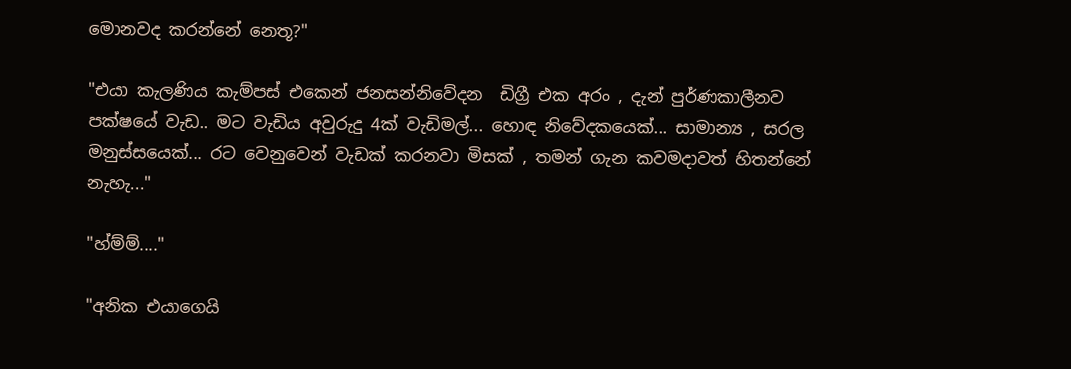මොනවද කරන්නේ නෙතූ?"

"එයා කැලණිය කැම්පස් එකෙන් ජනසන්නිවේදන  ඩිග්‍රී එක අරං , දැන් පුර්ණකාලීනව පක්ෂයේ වැඩ.. මට වැඩිය අවුරුදු 4ක් වැඩිමල්... හොඳ නිවේදකයෙක්... සාමාන්‍ය , සරල මනුස්සයෙක්... රට වෙනුවෙන් වැඩක් කරනවා මිසක් , තමන් ගැන කවමදාවත් හිතන්නේ නැහැ..."

"හ්ම්ම්...."

"අනික එයාගෙයි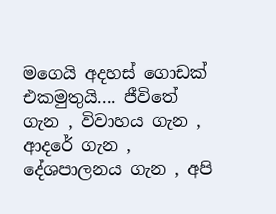මගෙයි අදහස් ගොඩක් එකමුතුයි.... ජීවිතේ ගැන , විවාහය ගැන , ආදරේ ගැන , දේශපාලනය ගැන , අපි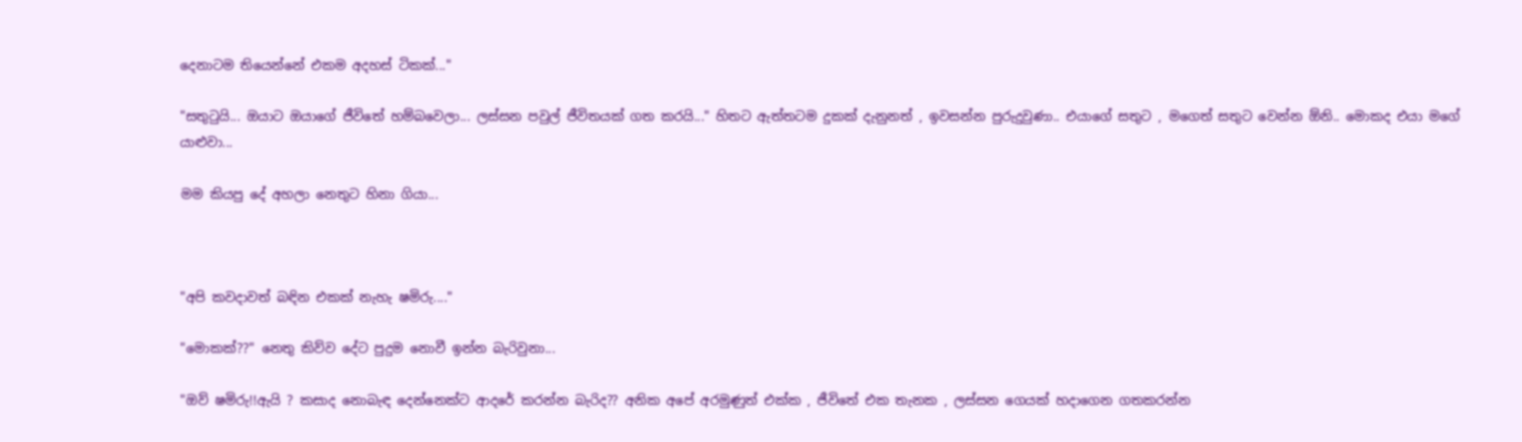දෙනාටම තියෙන්නේ එකම අදහස් ටිකක්..."

"සතුටුයි... ඔයාට ඔයාගේ ජීවිතේ හම්බවෙලා... ලස්සන පවුල් ජීවිතයක් ගත කරයි..." හිතට ඇත්තටම දුකක් දැනුනත් , ඉවසන්න පුරුදුවුණා.. එයාගේ සතුට , මගෙත් සතුට වෙන්න ඕනි.. මොකද එයා මගේ යාළුවා...

මම කියපු දේ අහලා නෙතුට හිනා ගියා...



"අපි කවදාවත් බඳින එකක් නැහැ ෂමිරු...."

"මොකක්??" නෙතු කිව්ව දේට පුදුම නොවී ඉන්න බැරිවුනා...

"ඔව් ෂමිරු!!ඇයි ? කසාද නොබැඳ දෙන්නෙක්ට ආදරේ කරන්න බැරිද?? අනික අපේ අරමුණුත් එක්ක , ජීවිතේ එක තැනක , ලස්සන ගෙයක් හදාගෙන ගතකරන්න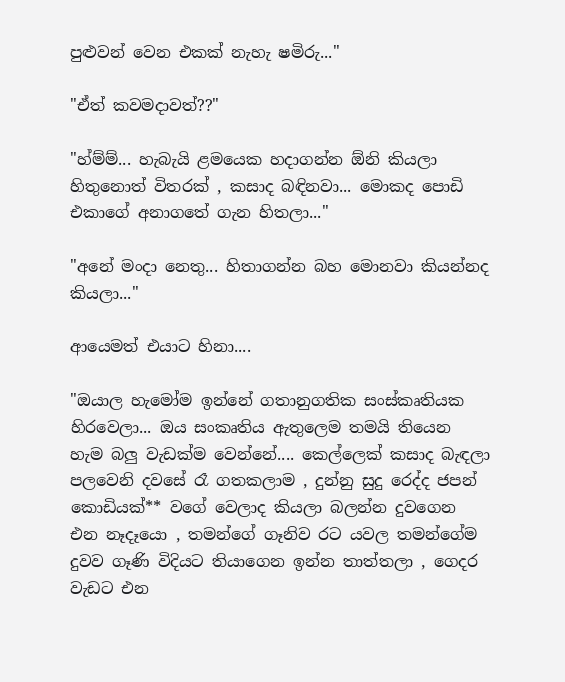පුළුවන් වෙන එකක් නැහැ ෂමිරු..."

"ඒත් කවමදාවත්??"

"හ්ම්ම්... හැබැයි ළමයෙක හදාගන්න ඕනි කියලා හිතුනොත් විතරක් , කසාද බඳිනවා... මොකද පොඩි එකාගේ අනාගතේ ගැන හිතලා..."

"අනේ මංදා නෙතු... හිතාගන්න බහ මොනවා කියන්නද කියලා..."

ආයෙමත් එයාට හිනා....

"ඔයාල හැමෝම ඉන්නේ ගතානුගතික සංස්කෘතියක හිරවෙලා... ඔය සංකෘතිය ඇතුලෙම තමයි තියෙන හැම බලු වැඩක්ම වෙන්නේ.... කෙල්ලෙක් කසාද බැඳලා පලවෙනි දවසේ රෑ ගතකලාම , දුන්නු සුදු රෙද්ද ජපන් කොඩියක්** වගේ වෙලාද කියලා බලන්න දුවගෙන එන නෑදෑයො , තමන්ගේ ගෑනිව රට යවල තමන්ගේම දුවව ගෑණි විදියට තියාගෙන ඉන්න තාත්තලා , ගෙදර වැඩට එන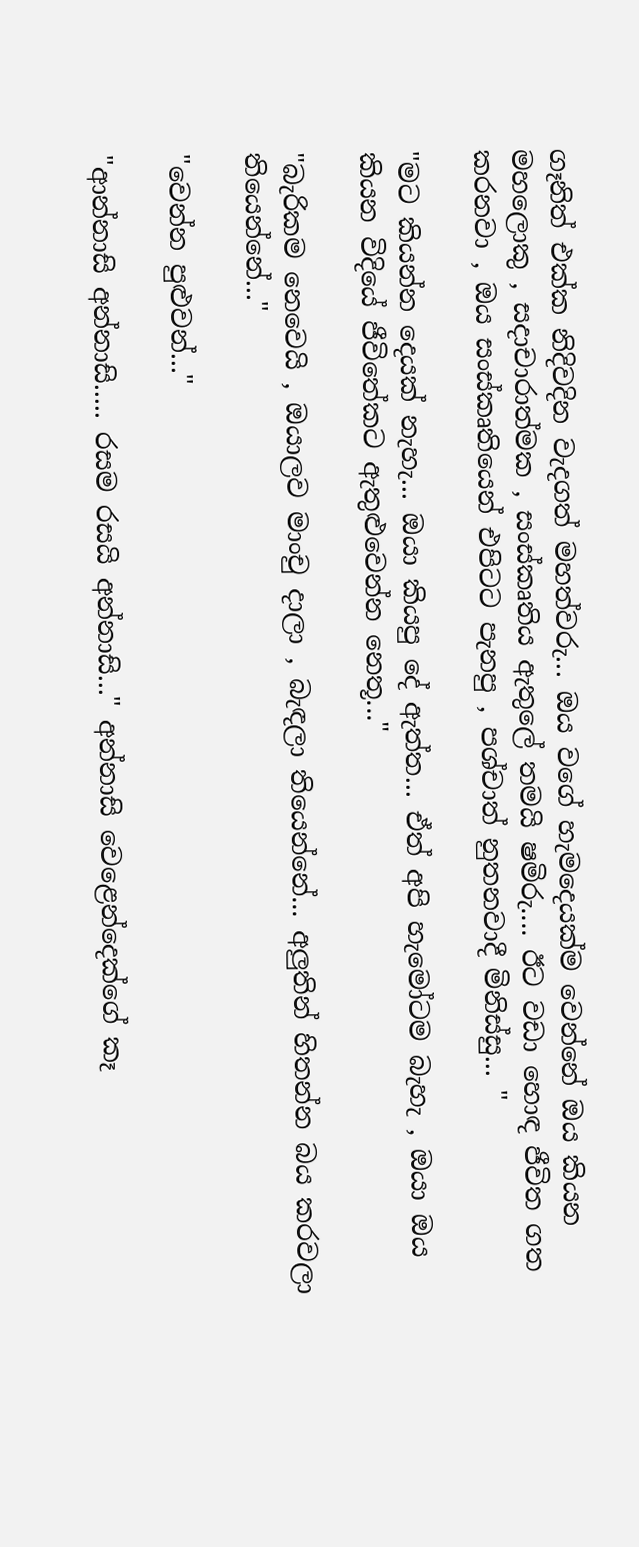ගෑනිත් එක්ක නිදිවදින වැදගත් මහත්වරු... ඔය වගේ හැමදෙයක්ම වෙන්නේ ඔය කියන මහලොකු , සදාචාරාත්මක , සංස්කෘතිය ඇතුලේ තමයි ෂමිරු.... ඊට වඩා හොඳ ජීවිත ගත කරනවා , ඔය සංස්කෘතියෙන් එපිටට පැනපු , පශ්චාත් නුතනවාදී මිනිස්සු... "

"මට කියන්න දෙයක් නැහැ... ඔයා කියපු දේ ඇත්ත... ඒත් අපි හැමෝටම බැහැ , ඔයා ඔය කියන විදියේ ජීවිතේකට ඇතුළුවෙන්න නෙතූ..."

"බැරිකම නෙවෙයි , ඔයාලව මාංචු දාලා , බැඳලා තියෙන්නේ... අලුතින් හිතන්න බය කරවලා තියෙන්නේ..."

"වෙන්න පුළුවන්..."

"ආන්නාසි අන්නාසි..... රසම රසයි අන්නාසි..." අන්නාසි වෙළෙන්දෙක්ගේ කෑ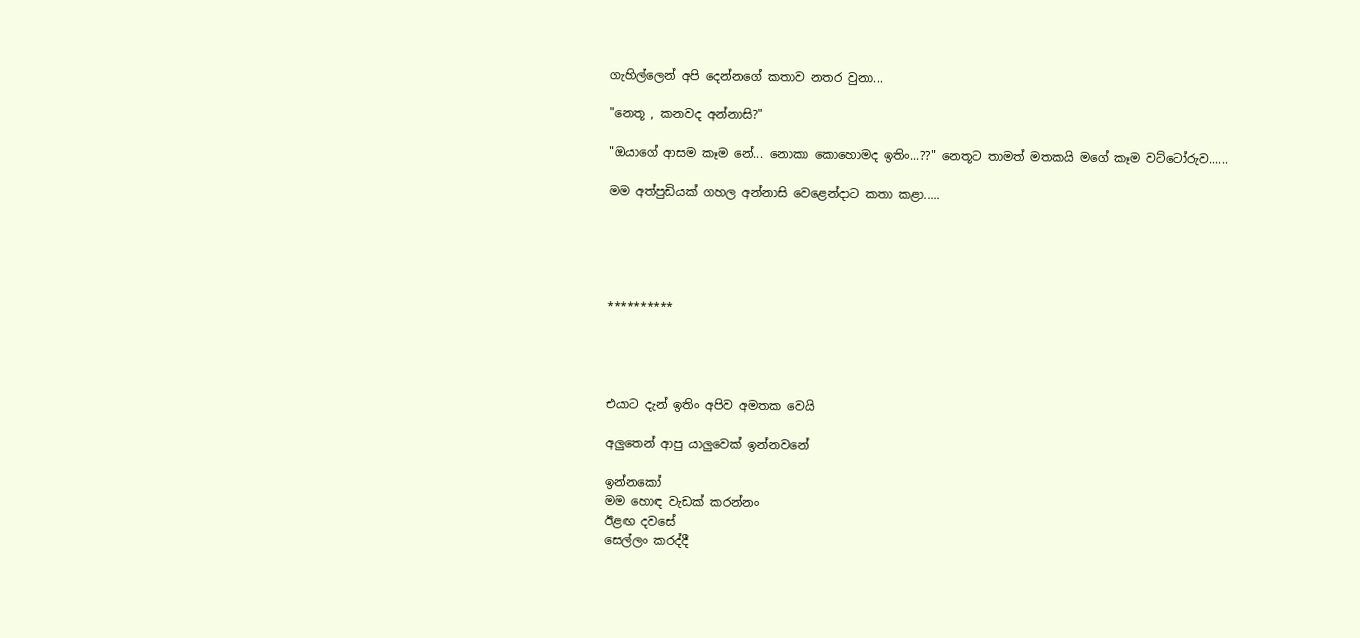ගැහිල්ලෙන් අපි දෙන්නගේ කතාව නතර වුනා...

"නෙතූ , කනවද අන්නාසි?"

"ඔයාගේ ආසම කෑම නේ... නොකා කොහොමද ඉතිං...??" නෙතූට තාමත් මතකයි මගේ කෑම වට්ටෝරුව......

මම අත්පුඩියක් ගහල අන්නාසි වෙළෙන්දාට කතා කළා.....





**********




එයාට දැන් ඉතිං අපිව අමතක වෙයි

අලුතෙන් ආපු යාලුවෙක් ඉන්නවනේ

ඉන්නකෝ
මම හොඳ වැඩක් කරන්නං
ඊළඟ දවසේ
සෙල්ලං කරද්දී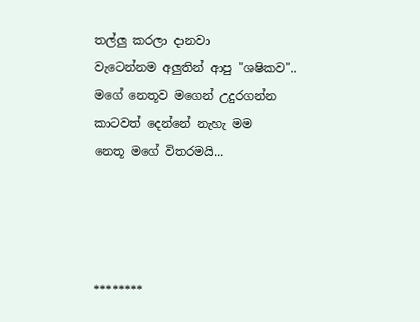තල්ලු කරලා දානවා
වැටෙන්නම අලුතින් ආපු "ශෂිකව"..
මගේ නෙතූව මගෙන් උදුරගන්න
කාටවත් දෙන්නේ නැහැ මම
නෙතූ මගේ විතරමයි...




********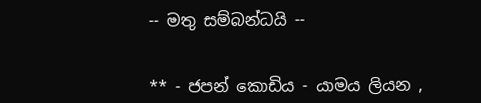-- මතු සම්බන්ධයි --


** - ජපන් කොඩිය - යාමය ලියන ,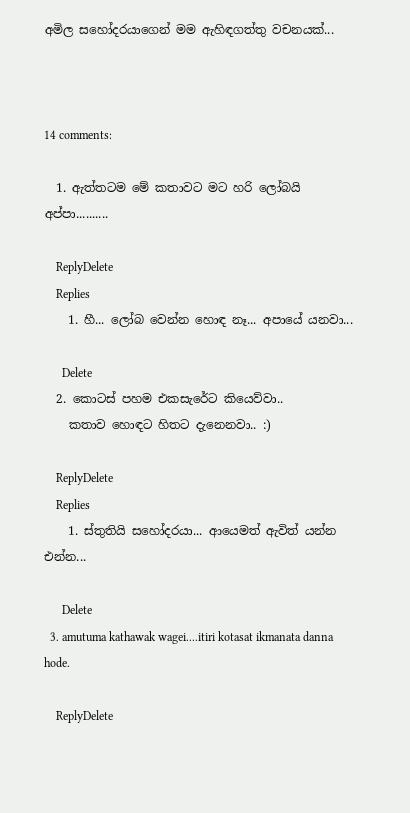අමිල සහෝදරයාගෙන් මම ඇහිඳගත්තු වචනයක්...



14 comments:

  1. ඇත්තටම මේ කතාවට මට හරි ලෝබයි අප්පා..........

    ReplyDelete
    Replies
    1. හී... ලෝබ වෙන්න හොඳ නෑ... අපායේ යනවා...

      Delete
  2. කොටස් පහම එකසැරේට කියෙව්වා..
    කතාව හොඳට හිතට දැනෙනවා.. :)

    ReplyDelete
    Replies
    1. ස්තුතියි සහෝදරයා... ආයෙමත් ඇවිත් යන්න එන්න...

      Delete
  3. amutuma kathawak wagei....itiri kotasat ikmanata danna hode.

    ReplyDelete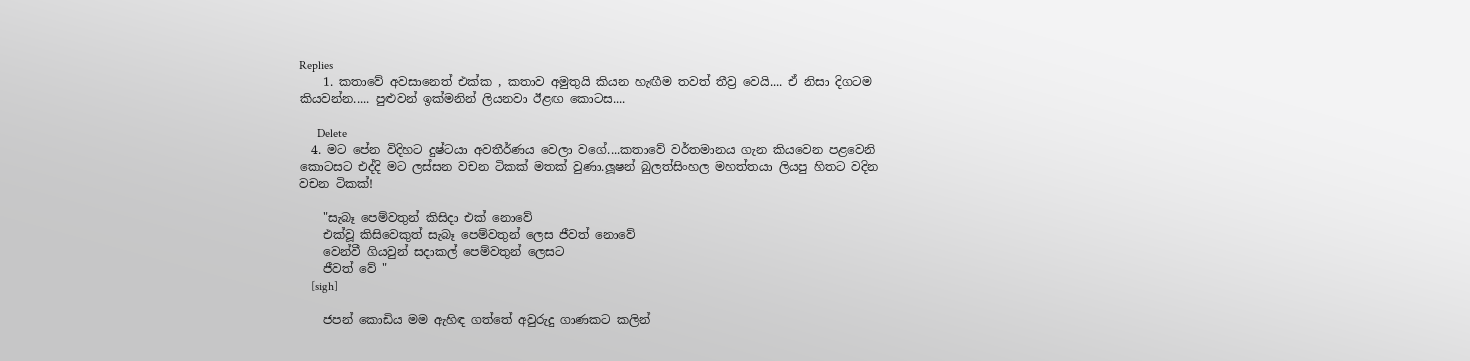Replies
    1. කතාවේ අවසානෙත් එක්ක , කතාව අමුතුයි කියන හැඟීම තවත් තීව්‍ර වෙයි.... ඒ නිසා දිගටම කියවන්න..... පුළුවන් ඉක්මනින් ලියනවා ඊළඟ කොටස....

      Delete
  4. මට පේන විදිහට දුෂ්ටයා අවතීර්ණය වෙලා වගේ....කතාවේ වර්තමානය ගැන කියවෙන පළවෙනි කොටසට එද්දි මට ලස්සන වචන ටිකක් මතක් වුණා.ලූෂන් බුලත්සිංහල මහත්තයා ලියපු හිතට වදින වචන ටිකක්!

    "සැබෑ පෙම්වතුන් කිසිදා එක් නොවේ
    එක්වූ කිසිවෙකුත් සැබෑ පෙම්වතුන් ලෙස ජීවත් නොවේ
    වෙන්වී ගියවුන් සදාකල් පෙම්වතුන් ලෙසට
    ජීවත් වේ "
    [sigh]

    ජපන් කොඩිය මම ඇහිඳ ගත්තේ අවුරුදු ගාණකට කලින්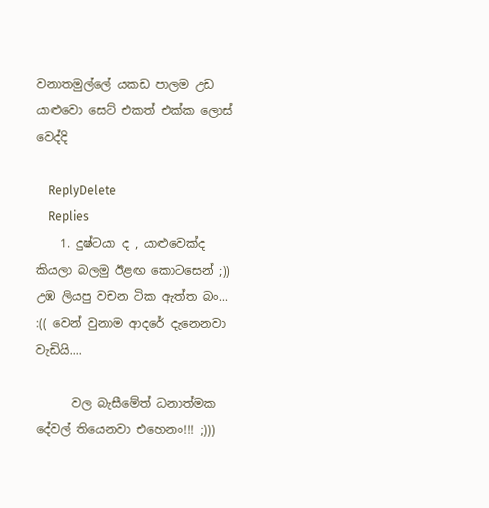වනාතමුල්ලේ යකඩ පාලම උඩ යාළුවො සෙට් එකත් එක්ක ලොස් වෙද්දි

    ReplyDelete
    Replies
    1. දුෂ්ටයා ද , යාළුවෙක්ද කියලා බලමු ඊළඟ කොටසෙන් ;)) උඹ ලියපු වචන ටික ඇත්ත බං... :(( වෙන් වුනාම ආදරේ දැනෙනවා වැඩියි....

      වල බැසීමේත් ධනාත්මක දේවල් තියෙනවා එහෙනං!!! ;)))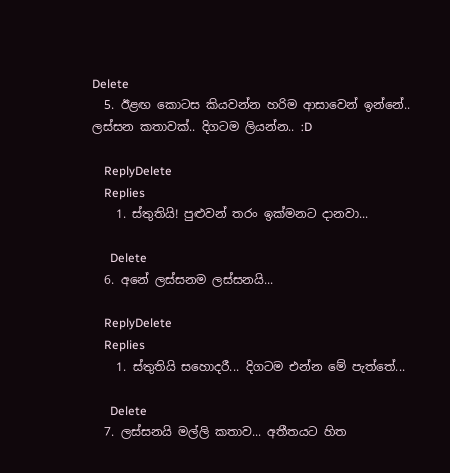Delete
  5. ඊළඟ කොටස කියවන්න හරිම ආසාවෙන් ඉන්නේ.. ලස්සන කතාවක්.. දිගටම ලියන්න.. :D

    ReplyDelete
    Replies
    1. ස්තුතියි! පුළුවන් තරං ඉක්මනට දානවා...

      Delete
  6. අනේ ලස්සනම ලස්සනයි...

    ReplyDelete
    Replies
    1. ස්තුතියි සහොදරී... දිගටම එන්න මේ පැත්තේ...

      Delete
  7. ලස්සනයි මල්ලි කතාව... අතීතයට හිත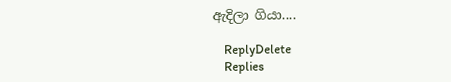ඇදිලා ගියා....

    ReplyDelete
    Replies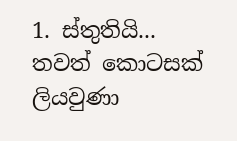1. ස්තුතියි... තවත් කොටසක් ලියවුණා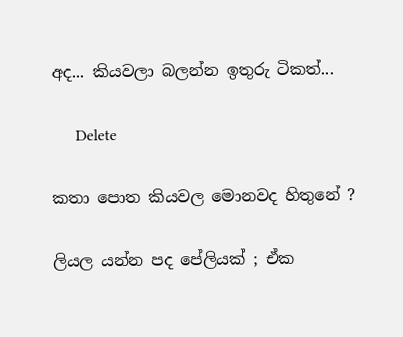අද... කියවලා බලන්න ඉතුරු ටිකත්...

      Delete

කතා පොත කියවල මොනවද හිතුනේ ?

ලියල යන්න පද පේලියක් ; ඒක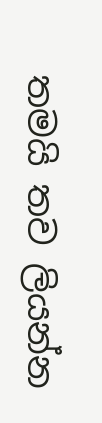තමයි තව ලියන්න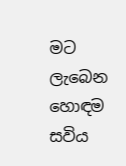මට ලැබෙන හොඳම සවිය